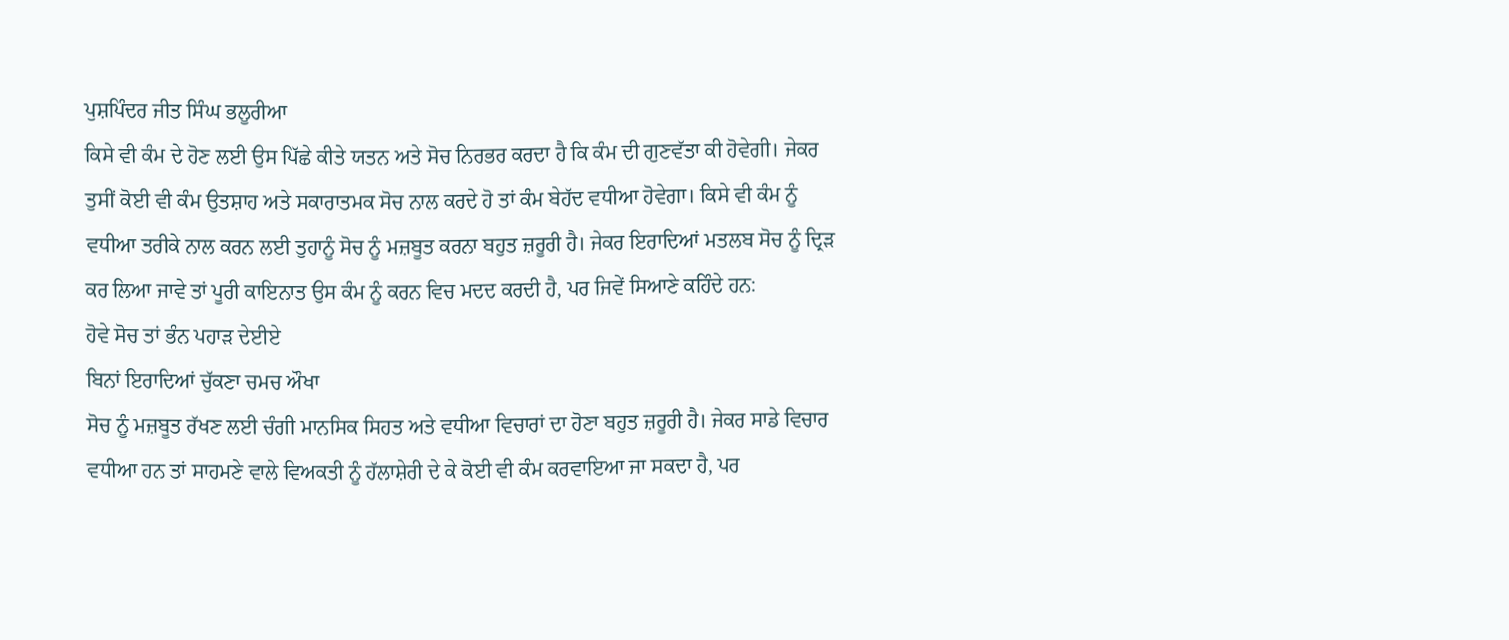ਪੁਸ਼ਪਿੰਦਰ ਜੀਤ ਸਿੰਘ ਭਲੂਰੀਆ
ਕਿਸੇ ਵੀ ਕੰਮ ਦੇ ਹੋਣ ਲਈ ਉਸ ਪਿੱਛੇ ਕੀਤੇ ਯਤਨ ਅਤੇ ਸੋਚ ਨਿਰਭਰ ਕਰਦਾ ਹੈ ਕਿ ਕੰਮ ਦੀ ਗੁਣਵੱਤਾ ਕੀ ਹੋਵੇਗੀ। ਜੇਕਰ ਤੁਸੀਂ ਕੋਈ ਵੀ ਕੰਮ ਉਤਸ਼ਾਹ ਅਤੇ ਸਕਾਰਾਤਮਕ ਸੋਚ ਨਾਲ ਕਰਦੇ ਹੋ ਤਾਂ ਕੰਮ ਬੇਹੱਦ ਵਧੀਆ ਹੋਵੇਗਾ। ਕਿਸੇ ਵੀ ਕੰਮ ਨੂੰ ਵਧੀਆ ਤਰੀਕੇ ਨਾਲ ਕਰਨ ਲਈ ਤੁਹਾਨੂੰ ਸੋਚ ਨੂੰ ਮਜ਼ਬੂਤ ਕਰਨਾ ਬਹੁਤ ਜ਼ਰੂਰੀ ਹੈ। ਜੇਕਰ ਇਰਾਦਿਆਂ ਮਤਲਬ ਸੋਚ ਨੂੰ ਦ੍ਰਿੜ ਕਰ ਲਿਆ ਜਾਵੇ ਤਾਂ ਪੂਰੀ ਕਾਇਨਾਤ ਉਸ ਕੰਮ ਨੂੰ ਕਰਨ ਵਿਚ ਮਦਦ ਕਰਦੀ ਹੈ, ਪਰ ਜਿਵੇਂ ਸਿਆਣੇ ਕਹਿੰਦੇ ਹਨ:
ਹੋਵੇ ਸੋਚ ਤਾਂ ਭੰਨ ਪਹਾੜ ਦੇਈਏ
ਬਿਨਾਂ ਇਰਾਦਿਆਂ ਚੁੱਕਣਾ ਚਮਚ ਔਖਾ
ਸੋਚ ਨੂੰ ਮਜ਼ਬੂਤ ਰੱਖਣ ਲਈ ਚੰਗੀ ਮਾਨਸਿਕ ਸਿਹਤ ਅਤੇ ਵਧੀਆ ਵਿਚਾਰਾਂ ਦਾ ਹੋਣਾ ਬਹੁਤ ਜ਼ਰੂਰੀ ਹੈ। ਜੇਕਰ ਸਾਡੇ ਵਿਚਾਰ ਵਧੀਆ ਹਨ ਤਾਂ ਸਾਹਮਣੇ ਵਾਲੇ ਵਿਅਕਤੀ ਨੂੰ ਹੱਲਾਸ਼ੇਰੀ ਦੇ ਕੇ ਕੋਈ ਵੀ ਕੰਮ ਕਰਵਾਇਆ ਜਾ ਸਕਦਾ ਹੈ, ਪਰ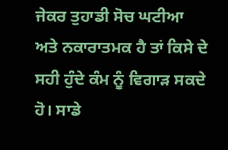ਜੇਕਰ ਤੁਹਾਡੀ ਸੋਚ ਘਟੀਆ ਅਤੇ ਨਕਾਰਾਤਮਕ ਹੈ ਤਾਂ ਕਿਸੇ ਦੇ ਸਹੀ ਹੁੰਦੇ ਕੰਮ ਨੂੰ ਵਿਗਾੜ ਸਕਦੇ ਹੋ। ਸਾਡੇ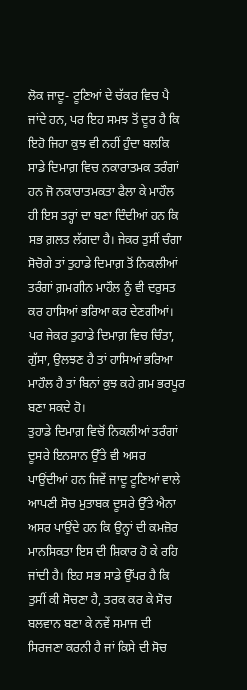ਲੋਕ ਜਾਦੂ- ਟੂਣਿਆਂ ਦੇ ਚੱਕਰ ਵਿਚ ਪੈ ਜਾਂਦੇ ਹਨ, ਪਰ ਇਹ ਸਮਝ ਤੋਂ ਦੂਰ ਹੈ ਕਿ ਇਹੋ ਜਿਹਾ ਕੁਝ ਵੀ ਨਹੀਂ ਹੁੰਦਾ ਬਲਕਿ ਸਾਡੇ ਦਿਮਾਗ਼ ਵਿਚ ਨਕਾਰਾਤਮਕ ਤਰੰਗਾਂ ਹਨ ਜੋ ਨਕਾਰਾਤਮਕਤਾ ਫੈਲਾ ਕੇ ਮਾਹੌਲ ਹੀ ਇਸ ਤਰ੍ਹਾਂ ਦਾ ਬਣਾ ਦਿੰਦੀਆਂ ਹਨ ਕਿ ਸਭ ਗ਼ਲਤ ਲੱਗਦਾ ਹੈ। ਜੇਕਰ ਤੁਸੀਂ ਚੰਗਾ ਸੋਚੋਗੇ ਤਾਂ ਤੁਹਾਡੇ ਦਿਮਾਗ਼ ਤੋਂ ਨਿਕਲੀਆਂ ਤਰੰਗਾਂ ਗ਼ਮਗੀਨ ਮਾਹੌਲ ਨੂੰ ਵੀ ਦਰੁਸਤ ਕਰ ਹਾਸਿਆਂ ਭਰਿਆ ਕਰ ਦੇਣਗੀਆਂ। ਪਰ ਜੇਕਰ ਤੁਹਾਡੇ ਦਿਮਾਗ਼ ਵਿਚ ਚਿੰਤਾ, ਗੁੱਸਾ, ਉਲਝਣ ਹੈ ਤਾਂ ਹਾਸਿਆਂ ਭਰਿਆ ਮਾਹੌਲ ਹੈ ਤਾਂ ਬਿਨਾਂ ਕੁਝ ਕਹੇ ਗ਼ਮ ਭਰਪੂਰ ਬਣਾ ਸਕਦੇ ਹੋ।
ਤੁਹਾਡੇ ਦਿਮਾਗ਼ ਵਿਚੋਂ ਨਿਕਲੀਆਂ ਤਰੰਗਾਂ ਦੂਸਰੇ ਇਨਸਾਨ ਉੱਤੇ ਵੀ ਅਸਰ ਪਾਉਂਦੀਆਂ ਹਨ ਜਿਵੇਂ ਜਾਦੂ ਟੂਣਿਆਂ ਵਾਲੇ ਆਪਣੀ ਸੋਚ ਮੁਤਾਬਕ ਦੂਸਰੇ ਉੱਤੇ ਐਨਾ ਅਸਰ ਪਾਉਂਦੇ ਹਨ ਕਿ ਉਨ੍ਹਾਂ ਦੀ ਕਮਜ਼ੋਰ ਮਾਨਸਿਕਤਾ ਇਸ ਦੀ ਸ਼ਿਕਾਰ ਹੋ ਕੇ ਰਹਿ ਜਾਂਦੀ ਹੈ। ਇਹ ਸਭ ਸਾਡੇ ਉੱਪਰ ਹੈ ਕਿ ਤੁਸੀਂ ਕੀ ਸੋਚਣਾ ਹੈ, ਤਰਕ ਕਰ ਕੇ ਸੋਚ ਬਲਵਾਨ ਬਣਾ ਕੇ ਨਵੇਂ ਸਮਾਜ ਦੀ ਸਿਰਜਣਾ ਕਰਨੀ ਹੈ ਜਾਂ ਕਿਸੇ ਦੀ ਸੋਚ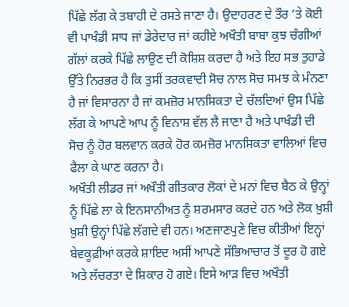ਪਿੱਛੇ ਲੱਗ ਕੇ ਤਬਾਹੀ ਦੇ ਰਸਤੇ ਜਾਣਾ ਹੈ। ਉਦਾਹਰਣ ਦੇ ਤੌਰ ’ਤੇ ਕੋਈ ਵੀ ਪਾਖੰਡੀ ਸਾਧ ਜਾਂ ਡੇਰੇਦਾਰ ਜਾਂ ਕਹੀਏ ਅਖੌਤੀ ਬਾਬਾ ਕੁਝ ਚੰਗੀਆਂ ਗੱਲਾਂ ਕਰਕੇ ਪਿੱਛੇ ਲਾਉਣ ਦੀ ਕੋਸ਼ਿਸ਼ ਕਰਦਾ ਹੈ ਅਤੇ ਇਹ ਸਭ ਤੁਹਾਡੇ ਉੱਤੇ ਨਿਰਭਰ ਹੈ ਕਿ ਤੁਸੀਂ ਤਰਕਵਾਦੀ ਸੋਚ ਨਾਲ ਸੋਚ ਸਮਝ ਕੇ ਮੰਨਣਾ ਹੈ ਜਾਂ ਵਿਸਾਰਨਾ ਹੈ ਜਾਂ ਕਮਜ਼ੋਰ ਮਾਨਸਿਕਤਾ ਦੇ ਚੱਲਦਿਆਂ ਉਸ ਪਿੱਛੇ ਲੱਗ ਕੇ ਆਪਣੇ ਆਪ ਨੂੰ ਵਿਨਾਸ਼ ਵੱਲ ਲੈ ਜਾਣਾ ਹੈ ਅਤੇ ਪਾਖੰਡੀ ਦੀ ਸੋਚ ਨੂੰ ਹੋਰ ਬਲਵਾਨ ਕਰਕੇ ਹੋਰ ਕਮਜ਼ੋਰ ਮਾਨਸਿਕਤਾ ਵਾਲਿਆਂ ਵਿਚ ਫੈਲਾ ਕੇ ਘਾਣ ਕਰਨਾ ਹੈ।
ਅਖੌਤੀ ਲੀਡਰ ਜਾਂ ਅਖੌਤੀ ਗੀਤਕਾਰ ਲੋਕਾਂ ਦੇ ਮਨਾਂ ਵਿਚ ਬੈਠ ਕੇ ਉਨ੍ਹਾਂ ਨੂੰ ਪਿੱਛੇ ਲਾ ਕੇ ਇਨਸਾਨੀਅਤ ਨੂੰ ਸ਼ਰਮਸਾਰ ਕਰਦੇ ਹਨ ਅਤੇ ਲੋਕ ਖ਼ੁਸ਼ੀ ਖ਼ੁਸ਼ੀ ਉਨ੍ਹਾਂ ਪਿੱਛੇ ਲੱਗਦੇ ਵੀ ਹਨ। ਅਣਜਾਣਪੁਣੇ ਵਿਚ ਕੀਤੀਆਂ ਇਨ੍ਹਾਂ ਬੇਵਕੂਫ਼ੀਆਂ ਕਰਕੇ ਸ਼ਾਇਦ ਅਸੀਂ ਆਪਣੇ ਸੱਭਿਆਚਾਰ ਤੋਂ ਦੂਰ ਹੋ ਗਏ ਅਤੇ ਲੱਚਰਤਾ ਦੇ ਸ਼ਿਕਾਰ ਹੋ ਗਏ। ਇਸੇ ਆੜ ਵਿਚ ਅਖੌਤੀ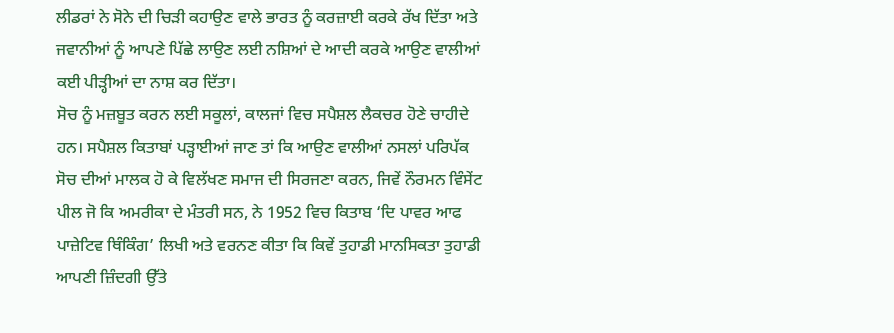ਲੀਡਰਾਂ ਨੇ ਸੋਨੇ ਦੀ ਚਿੜੀ ਕਹਾਉਣ ਵਾਲੇ ਭਾਰਤ ਨੂੰ ਕਰਜ਼ਾਈ ਕਰਕੇ ਰੱਖ ਦਿੱਤਾ ਅਤੇ ਜਵਾਨੀਆਂ ਨੂੰ ਆਪਣੇ ਪਿੱਛੇ ਲਾਉਣ ਲਈ ਨਸ਼ਿਆਂ ਦੇ ਆਦੀ ਕਰਕੇ ਆਉਣ ਵਾਲੀਆਂ ਕਈ ਪੀੜ੍ਹੀਆਂ ਦਾ ਨਾਸ਼ ਕਰ ਦਿੱਤਾ।
ਸੋਚ ਨੂੰ ਮਜ਼ਬੂਤ ਕਰਨ ਲਈ ਸਕੂਲਾਂ, ਕਾਲਜਾਂ ਵਿਚ ਸਪੈਸ਼ਲ ਲੈਕਚਰ ਹੋਣੇ ਚਾਹੀਦੇ ਹਨ। ਸਪੈਸ਼ਲ ਕਿਤਾਬਾਂ ਪੜ੍ਹਾਈਆਂ ਜਾਣ ਤਾਂ ਕਿ ਆਉਣ ਵਾਲੀਆਂ ਨਸਲਾਂ ਪਰਿਪੱਕ ਸੋਚ ਦੀਆਂ ਮਾਲਕ ਹੋ ਕੇ ਵਿਲੱਖਣ ਸਮਾਜ ਦੀ ਸਿਰਜਣਾ ਕਰਨ, ਜਿਵੇਂ ਨੌਰਮਨ ਵਿੰਸੇਂਟ ਪੀਲ ਜੋ ਕਿ ਅਮਰੀਕਾ ਦੇ ਮੰਤਰੀ ਸਨ, ਨੇ 1952 ਵਿਚ ਕਿਤਾਬ ‘ਦਿ ਪਾਵਰ ਆਫ ਪਾਜ਼ੇਟਿਵ ਥਿੰਕਿੰਗ’ ਲਿਖੀ ਅਤੇ ਵਰਨਣ ਕੀਤਾ ਕਿ ਕਿਵੇਂ ਤੁਹਾਡੀ ਮਾਨਸਿਕਤਾ ਤੁਹਾਡੀ ਆਪਣੀ ਜ਼ਿੰਦਗੀ ਉੱਤੇ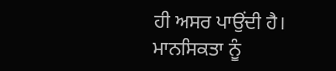ਹੀ ਅਸਰ ਪਾਉਂਦੀ ਹੈ। ਮਾਨਸਿਕਤਾ ਨੂੰ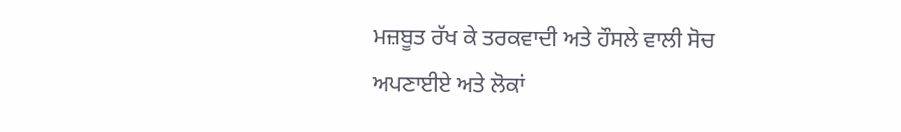ਮਜ਼ਬੂਤ ਰੱਖ ਕੇ ਤਰਕਵਾਦੀ ਅਤੇ ਹੌਸਲੇ ਵਾਲੀ ਸੋਚ ਅਪਣਾਈਏ ਅਤੇ ਲੋਕਾਂ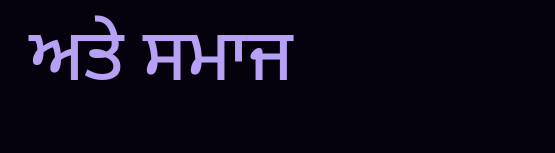ਅਤੇ ਸਮਾਜ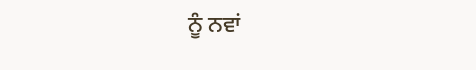ਨੂੰ ਨਵਾਂ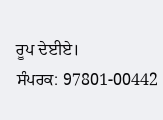ਰੂਪ ਦੇਈਏ।
ਸੰਪਰਕ: 97801-00442